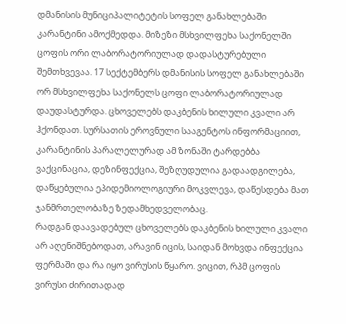დმანისის მუნიციპალიტეტის სოფელ განახლებაში კარანტინი ამოქმედდა. მიზეზი მსხვილფეხა საქონელში ცოფის ორი ლაბორატორიულად დადასტურებული შემთხვევაა. 17 სექტემბერს დმანისის სოფელ განახლებაში ორ მსხვილფეხა საქონელს ცოფი ლაბორატორიულად დაუდასტურდა. ცხოველებს დაკბენის ხილული კვალი არ ჰქონდათ. სურსათის ეროვნული სააგენტოს ინფორმაციით, კარანტინის პარალელურად ამ ზონაში ტარდებბა ვაქცინაცია, დეზინფექცია, შეზღუდულია გადაადგილება, დაწყებულია ეპიდემიოლოგიური მოკვლევა, დაწესდება მათ ჯანმრთელობაზე ზედამხედველობაც.
რადგან დაავადებულ ცხოველებს დაკბენის ხილული კვალი არ აღენიშნებოდათ, არავინ იცის, საიდან მოხვდა ინფექცია ფერმაში და რა იყო ვირუსის წყარო. ვიცით, რპმ ცოფის ვირუსი ძირითადად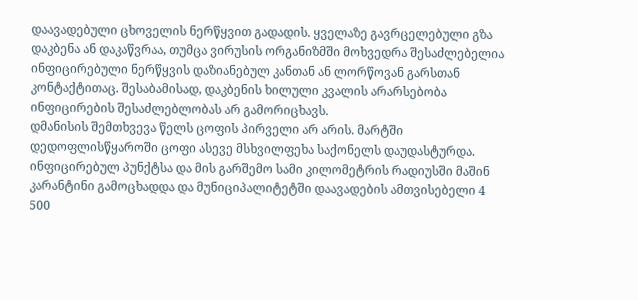დაავადებული ცხოველის ნერწყვით გადადის. ყველაზე გავრცელებული გზა დაკბენა ან დაკაწვრაა, თუმცა ვირუსის ორგანიზმში მოხვედრა შესაძლებელია ინფიცირებული ნერწყვის დაზიანებულ კანთან ან ლორწოვან გარსთან კონტაქტითაც. შესაბამისად, დაკბენის ხილული კვალის არარსებობა ინფიცირების შესაძლებლობას არ გამორიცხავს.
დმანისის შემთხვევა წელს ცოფის პირველი არ არის. მარტში დედოფლისწყაროში ცოფი ასევე მსხვილფეხა საქონელს დაუდასტურდა. ინფიცირებულ პუნქტსა და მის გარშემო სამი კილომეტრის რადიუსში მაშინ კარანტინი გამოცხადდა და მუნიციპალიტეტში დაავადების ამთვისებელი 4 500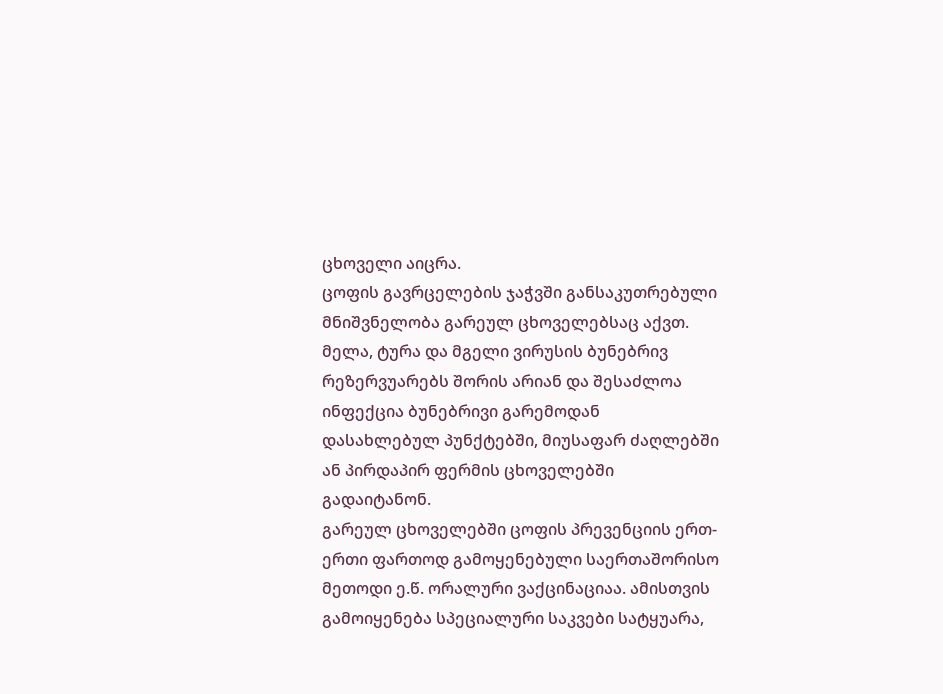ცხოველი აიცრა.
ცოფის გავრცელების ჯაჭვში განსაკუთრებული მნიშვნელობა გარეულ ცხოველებსაც აქვთ. მელა, ტურა და მგელი ვირუსის ბუნებრივ რეზერვუარებს შორის არიან და შესაძლოა ინფექცია ბუნებრივი გარემოდან დასახლებულ პუნქტებში, მიუსაფარ ძაღლებში ან პირდაპირ ფერმის ცხოველებში გადაიტანონ.
გარეულ ცხოველებში ცოფის პრევენციის ერთ-ერთი ფართოდ გამოყენებული საერთაშორისო მეთოდი ე.წ. ორალური ვაქცინაციაა. ამისთვის გამოიყენება სპეციალური საკვები სატყუარა,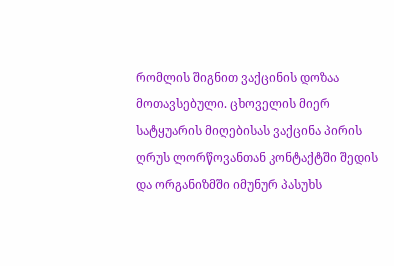რომლის შიგნით ვაქცინის დოზაა მოთავსებული. ცხოველის მიერ სატყუარის მიღებისას ვაქცინა პირის ღრუს ლორწოვანთან კონტაქტში შედის და ორგანიზმში იმუნურ პასუხს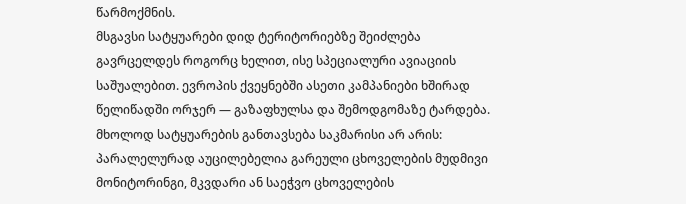წარმოქმნის.
მსგავსი სატყუარები დიდ ტერიტორიებზე შეიძლება გავრცელდეს როგორც ხელით, ისე სპეციალური ავიაციის საშუალებით. ევროპის ქვეყნებში ასეთი კამპანიები ხშირად წელიწადში ორჯერ — გაზაფხულსა და შემოდგომაზე ტარდება. მხოლოდ სატყუარების განთავსება საკმარისი არ არის: პარალელურად აუცილებელია გარეული ცხოველების მუდმივი მონიტორინგი, მკვდარი ან საეჭვო ცხოველების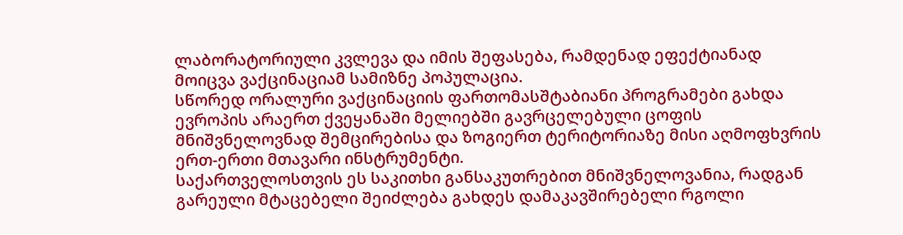ლაბორატორიული კვლევა და იმის შეფასება, რამდენად ეფექტიანად მოიცვა ვაქცინაციამ სამიზნე პოპულაცია.
სწორედ ორალური ვაქცინაციის ფართომასშტაბიანი პროგრამები გახდა ევროპის არაერთ ქვეყანაში მელიებში გავრცელებული ცოფის მნიშვნელოვნად შემცირებისა და ზოგიერთ ტერიტორიაზე მისი აღმოფხვრის ერთ-ერთი მთავარი ინსტრუმენტი.
საქართველოსთვის ეს საკითხი განსაკუთრებით მნიშვნელოვანია, რადგან გარეული მტაცებელი შეიძლება გახდეს დამაკავშირებელი რგოლი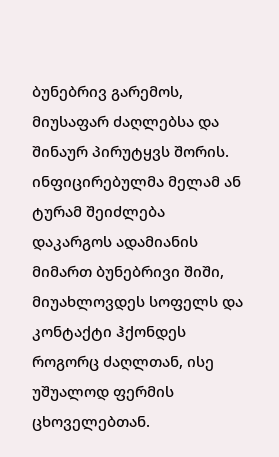ბუნებრივ გარემოს, მიუსაფარ ძაღლებსა და შინაურ პირუტყვს შორის. ინფიცირებულმა მელამ ან ტურამ შეიძლება დაკარგოს ადამიანის მიმართ ბუნებრივი შიში, მიუახლოვდეს სოფელს და კონტაქტი ჰქონდეს როგორც ძაღლთან, ისე უშუალოდ ფერმის ცხოველებთან.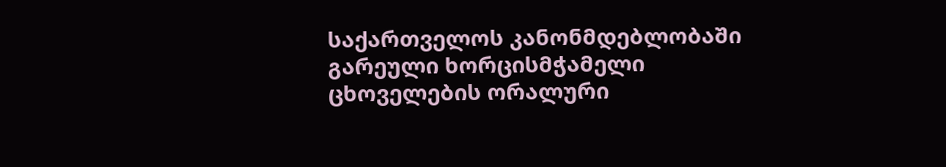საქართველოს კანონმდებლობაში გარეული ხორცისმჭამელი ცხოველების ორალური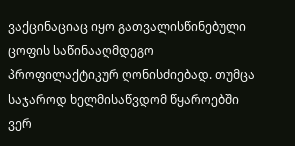ვაქცინაციაც იყო გათვალისწინებული ცოფის საწინააღმდეგო პროფილაქტიკურ ღონისძიებად. თუმცა საჯაროდ ხელმისაწვდომ წყაროებში ვერ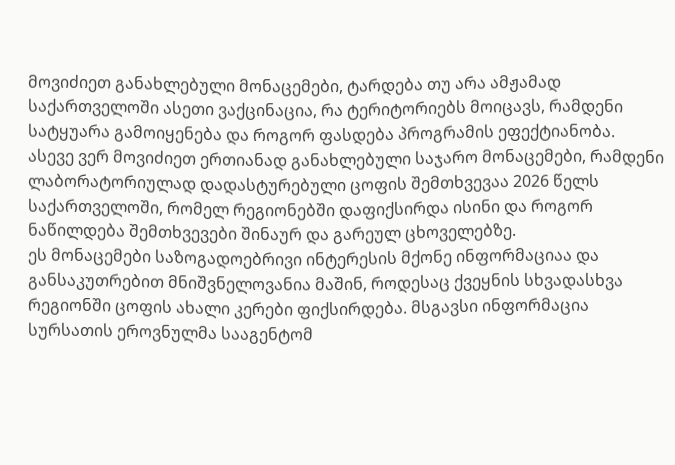მოვიძიეთ განახლებული მონაცემები, ტარდება თუ არა ამჟამად საქართველოში ასეთი ვაქცინაცია, რა ტერიტორიებს მოიცავს, რამდენი სატყუარა გამოიყენება და როგორ ფასდება პროგრამის ეფექტიანობა.
ასევე ვერ მოვიძიეთ ერთიანად განახლებული საჯარო მონაცემები, რამდენი ლაბორატორიულად დადასტურებული ცოფის შემთხვევაა 2026 წელს საქართველოში, რომელ რეგიონებში დაფიქსირდა ისინი და როგორ ნაწილდება შემთხვევები შინაურ და გარეულ ცხოველებზე.
ეს მონაცემები საზოგადოებრივი ინტერესის მქონე ინფორმაციაა და განსაკუთრებით მნიშვნელოვანია მაშინ, როდესაც ქვეყნის სხვადასხვა რეგიონში ცოფის ახალი კერები ფიქსირდება. მსგავსი ინფორმაცია სურსათის ეროვნულმა სააგენტომ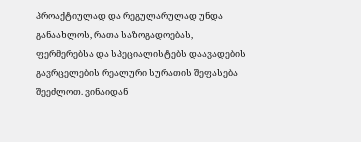პროაქტიულად და რეგულარულად უნდა განაახლოს, რათა საზოგადოებას, ფერმერებსა და სპეციალისტებს დაავადების გავრცელების რეალური სურათის შეფასება შეეძლოთ. ვინაიდან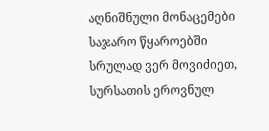აღნიშნული მონაცემები საჯარო წყაროებში სრულად ვერ მოვიძიეთ, სურსათის ეროვნულ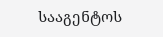სააგენტოს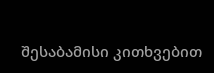შესაბამისი კითხვებით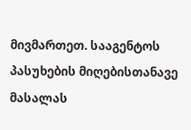მივმართეთ. სააგენტოს პასუხების მიღებისთანავე მასალას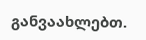განვაახლებთ.